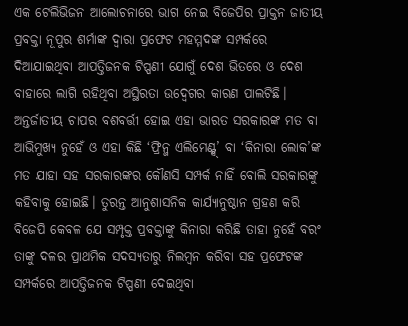ଏକ ଟେଲିଭିଜନ ଆଲୋଚନାରେ ଭାଗ ନେଇ ବିଜେପିର ପ୍ରାକ୍ତନ ଜାତୀୟ ପ୍ରବକ୍ତା ନୂପୁର ଶର୍ମାଙ୍କ ଦ୍ୱାରା ପ୍ରଫେଟ ମହମ୍ମଦଙ୍କ ସମ୍ପର୍କରେ ଦିଆଯାଇଥିବା ଆପତ୍ତିଜନକ ଟିପ୍ପଣୀ ଯୋଗୁଁ ଦେଶ ଭିତରେ ଓ ଦେଶ ବାହାରେ ଲାଗି ରହିଥିବା ଅସ୍ଥିରତା ଉଦ୍ବେଗର କାରଣ ପାଲଟିଛି। ଅନ୍ତର୍ଜାତୀୟ ଚାପର ବଶବର୍ତ୍ତୀ ହୋଇ ଏହା ଭାରତ ସରକାରଙ୍କ ମତ ବା ଆଭିମୁଖ୍ୟ ନୁହେଁ ଓ ଏହା କିଛି ‘ଫ୍ରିନ୍ଜ ଏଲିମେଣ୍ଟ୍ସ୍’ ବା ‘କିନାରା ଲୋକ’ଙ୍କ ମତ ଯାହା ସହ ସରକାରଙ୍କର କୌଣସି ସମ୍ପର୍କ ନାହିଁ ବୋଲି ସରକାରଙ୍କୁ କହିବାକୁ ହୋଇଛି। ତୁରନ୍ତ ଆନୁଶାସନିକ କାର୍ଯ୍ୟାନୁଷ୍ଠାନ ଗ୍ରହଣ କରି ବିଜେପି କେବଳ ଯେ ସମ୍ପୃକ୍ତ ପ୍ରବକ୍ତାଙ୍କୁ କିନାରା କରିଛି ତାହା ନୁହେଁ ବରଂ ତାଙ୍କୁ ଦଳର ପ୍ରାଥମିକ ସଦସ୍ୟତାରୁ ନିଲମ୍ୱନ କରିବା ସହ ପ୍ରଫେଟଙ୍କ ସମ୍ପର୍କରେ ଆପତ୍ତିଜନକ ଟିପ୍ପଣୀ ଦେଇଥିବା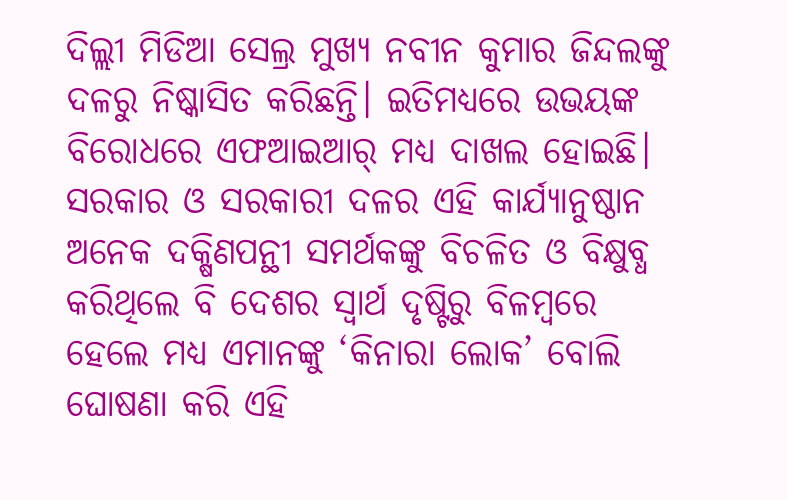ଦିଲ୍ଲୀ ମିଡିଆ ସେଲ୍ର ମୁଖ୍ୟ ନବୀନ କୁମାର ଜିନ୍ଦଲଙ୍କୁ ଦଳରୁ ନିଷ୍କାସିତ କରିଛନ୍ତି। ଇତିମଧ୍ୟରେ ଉଭୟଙ୍କ ବିରୋଧରେ ଏଫଆଇଆର୍ ମଧ୍ୟ ଦାଖଲ ହୋଇଛି। ସରକାର ଓ ସରକାରୀ ଦଳର ଏହି କାର୍ଯ୍ୟାନୁଷ୍ଠାନ ଅନେକ ଦକ୍ଷିଣପନ୍ଥୀ ସମର୍ଥକଙ୍କୁ ବିଚଳିତ ଓ ବିକ୍ଷୁବ୍ଧ କରିଥିଲେ ବି ଦେଶର ସ୍ୱାର୍ଥ ଦୃଷ୍ଟିରୁ ବିଳମ୍ୱରେ ହେଲେ ମଧ୍ୟ ଏମାନଙ୍କୁ ‘କିନାରା ଲୋକ’ ବୋଲି ଘୋଷଣା କରି ଏହି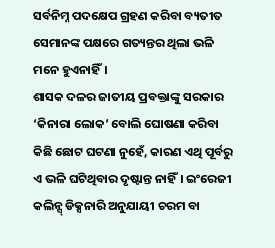ସର୍ବନିମ୍ନ ପଦକ୍ଷେପ ଗ୍ରହଣ କରିବା ବ୍ୟତୀତ ସେମାନଙ୍କ ପକ୍ଷରେ ଗତ୍ୟନ୍ତର ଥିଲା ଭଳି ମନେ ହୁଏନାହିଁ।
ଶାସକ ଦଳର ଜାତୀୟ ପ୍ରବକ୍ତାଙ୍କୁ ସରକାର ‘କିନାରା ଲୋକ’ ବୋଲି ଘୋଷଣା କରିବା କିଛି ଛୋଟ ଘଟଣା ନୁହେଁ, କାରଣ ଏଥି ପୂର୍ବରୁ ଏ ଭଳି ଘଟିଥିବାର ଦୃଷ୍ଟାନ୍ତ ନାହିଁ। ଇଂରେଜୀ କଲିନ୍ସ୍ ଡିକ୍ସନାରି ଅନୁଯାୟୀ ଚରମ ବା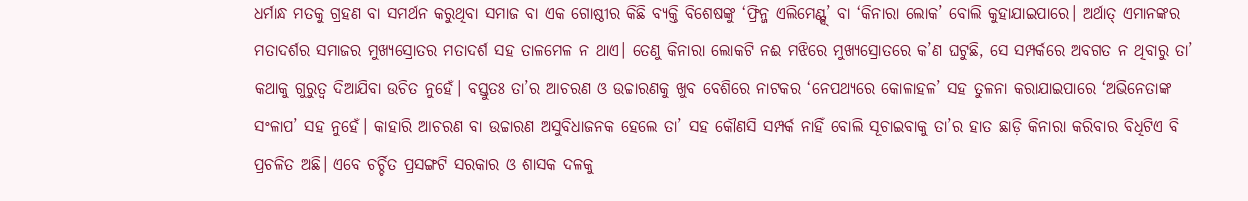ଧର୍ମାନ୍ଧ ମତକୁ ଗ୍ରହଣ ବା ସମର୍ଥନ କରୁଥିବା ସମାଜ ବା ଏକ ଗୋଷ୍ଠୀର କିଛି ବ୍ୟକ୍ତି ବିଶେଷଙ୍କୁ ‘ଫ୍ରିନ୍ଜ ଏଲିମେଣ୍ଟ୍ସ୍’ ବା ‘କିନାରା ଲୋକ’ ବୋଲି କୁହାଯାଇପାରେ। ଅର୍ଥାତ୍ ଏମାନଙ୍କର ମତାଦର୍ଶର ସମାଜର ମୁଖ୍ୟସ୍ରୋତର ମତାଦର୍ଶ ସହ ତାଳମେଳ ନ ଥାଏ। ତେଣୁ କିନାରା ଲୋକଟି ନଈ ମଝିରେ ମୁଖ୍ୟସ୍ରୋତରେ କ’ଣ ଘଟୁଛି, ସେ ସମ୍ପର୍କରେ ଅବଗତ ନ ଥିବାରୁ ତା’ କଥାକୁ ଗୁରୁତ୍ୱ ଦିଆଯିବା ଉଚିତ ନୁହେଁ। ବସ୍ତୁତଃ ତା’ର ଆଚରଣ ଓ ଉଚ୍ଚାରଣକୁ ଖୁବ ବେଶିରେ ନାଟକର ‘ନେପଥ୍ୟରେ କୋଳାହଳ’ ସହ ତୁଳନା କରାଯାଇପାରେ ‘ଅଭିନେତାଙ୍କ ସଂଳାପ’ ସହ ନୁହେଁ। କାହାରି ଆଚରଣ ବା ଉଚ୍ଚାରଣ ଅସୁବିଧାଜନକ ହେଲେ ତା’ ସହ କୌଣସି ସମ୍ପର୍କ ନାହିଁ ବୋଲି ସୂଚାଇବାକୁ ତା’ର ହାତ ଛାଡ଼ି କିନାରା କରିବାର ବିଧିଟିଏ ବି ପ୍ରଚଳିତ ଅଛି। ଏବେ ଚର୍ଚ୍ଚିତ ପ୍ରସଙ୍ଗଟି ସରକାର ଓ ଶାସକ ଦଳକୁ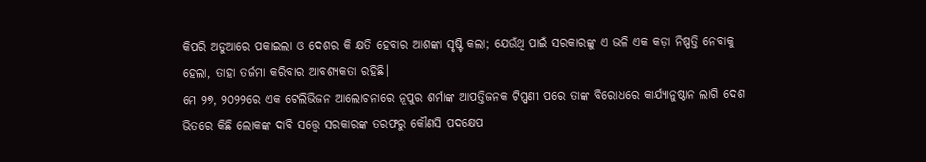କିପରି ଅଡୁଆରେ ପକାଇଲା ଓ ଦେଶର କି କ୍ଷତି ହେବାର ଆଶଙ୍କା ସୃଷ୍ଟି କଲା; ଯେଉଁଥି ପାଇଁ ସରକାରଙ୍କୁ ଏ ଭଳି ଏକ କଡ଼ା ନିଷ୍ପତ୍ତି ନେବାକୁ ହେଲା, ତାହା ତର୍ଜମା କରିବାର ଆବଶ୍ୟକତା ରହିଛି।
ମେ ୨୭, ୨୦୨୨ରେ ଏକ ଟେଲିଭିଜନ ଆଲୋଚନାରେ ନୂପୁର ଶର୍ମାଙ୍କ ଆପତ୍ତିଜନକ ଟିପ୍ପଣୀ ପରେ ତାଙ୍କ ବିରୋଧରେ କାର୍ଯ୍ୟାନୁଷ୍ଠାନ ଲାଗି ଦେଶ ଭିତରେ କିଛି ଲୋକଙ୍କ ଦାବି ସତ୍ତ୍ୱେ ସରକାରଙ୍କ ତରଫରୁ କୌଣସି ପଦକ୍ଷେପ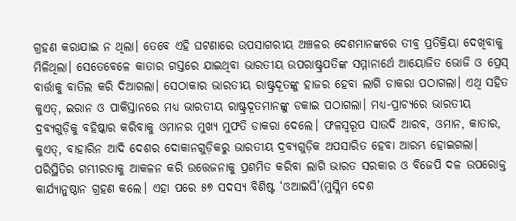ଗ୍ରହଣ କରାଯାଇ ନ ଥିଲା। ତେବେ ଏହି ଘଟଣାରେ ଉପସାଗରୀୟ ଅଞ୍ଚଳର ଦେଶମାନଙ୍କରେ ତୀବ୍ର ପ୍ରତିକ୍ରିୟା ଦେଖିବାକୁ ମିଳିଥିଲା। ସେତେବେଳେ କାତାର ଗସ୍ତରେ ଯାଇଥିବା ଭାରତୀୟ ଉପରାଷ୍ଟ୍ରପତିଙ୍କ ସମ୍ମାନାର୍ଥେ ଆୟୋଜିତ ଭୋଜି ଓ ପ୍ରେସ୍ ବାର୍ତ୍ତାକୁ ବାତିଲ କରି ଦିଆଗଲା। ସେଠାକାର ଭାରତୀୟ ରାଷ୍ଟ୍ରଦୂତଙ୍କୁ ହାଜର ହେବା ଲାଗି ଡାକରା ପଠାଗଲା। ଏଥି ସହିତ କୁଏତ୍, ଇରାନ ଓ ପାକିସ୍ତାନରେ ମଧ୍ୟ ଭାରତୀୟ ରାଷ୍ଟ୍ରଦୂତମାନଙ୍କୁ ଡକାଇ ପଠାଗଲା। ମଧ୍ୟ-ପ୍ରାଚ୍ୟରେ ଭାରତୀୟ ଦ୍ରବ୍ୟଗୁଡ଼ିକୁ ବହିଷ୍କାର କରିବାକୁ ଓମାନର ମୁଖ୍ୟ ମୁଫତି ଡାକରା ଦେଲେ। ଫଳସ୍ୱରୂପ ସାଉଦି ଆରବ, ଓମାନ, କାତାର, କୁଏତ୍, ବାହାରିନ ଆଦି ଦେଶର ଦୋକାନଗୁଡ଼ିକରୁ ଭାରତୀୟ ଦ୍ରବ୍ୟଗୁଡ଼ିକ ଅପସାରିତ ହେବା ଆରମ୍ଭ ହୋଇଗଲା। ପରିସ୍ଥିତିର ଗମ୍ଭୀରତାକୁ ଆକଳନ କରି ଉତ୍ତେଜନାକୁ ପ୍ରଶମିତ କରିବା ଲାଗି ଭାରତ ସରକାର ଓ ବିଜେପି ଦଳ ଉପରୋକ୍ତ କାର୍ଯ୍ୟାନୁଷ୍ଠାନ ଗ୍ରହଣ କଲେ। ଏହା ପରେ ୫୭ ସଦସ୍ୟ ବିଶିଷ୍ଟ ‘ଓଆଇସି’(ମୁସ୍ଲିମ ଦେଶ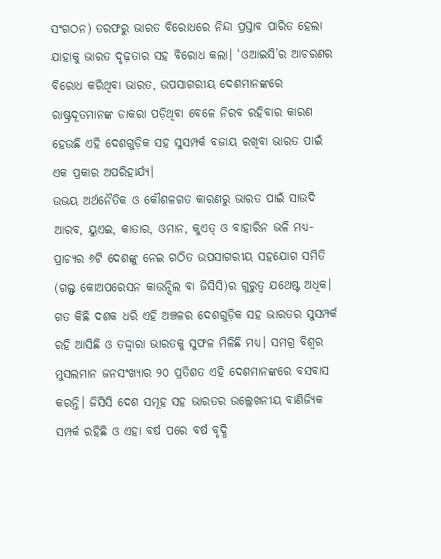ସଂଗଠନ) ତରଫରୁ ଭାରତ ବିରୋଧରେ ନିନ୍ଦା ପ୍ରସ୍ତାବ ପାରିତ ହେଲା ଯାହାକୁ ଭାରତ ଦୃଢ଼ତାର ସହ ବିରୋଧ କଲା। ‘ଓଆଇସି’ର ଆଚରଣର ବିରୋଧ କରିଥିବା ଭାରତ, ଉପସାଗରୀୟ ଦେଶମାନଙ୍କରେ ରାଷ୍ଟ୍ରଦୂତମାନଙ୍କ ଡାକରା ପଡ଼ିଥିବା ବେଳେ ନିରବ ରହିବାର କାରଣ ହେଉଛି ଏହି ଦେଶଗୁଡ଼ିକ ସହ ସୁସମ୍ପର୍କ ବଜାୟ ରଖିବା ଭାରତ ପାଇଁ ଏକ ପ୍ରକାର ଅପରିହାର୍ଯ୍ୟ।
ଉଭୟ ଅର୍ଥନୈତିକ ଓ କୌଶଳଗତ କାରଣରୁ ଭାରତ ପାଇଁ ସାଉଦି ଆରବ, ୟୁଏଇ, କାତାର, ଓମାନ, କୁଏତ୍ ଓ ବାହାରିନ ଭଳି ମଧ୍ୟ-ପ୍ରାଚ୍ୟର ୬ଟି ଦେଶଙ୍କୁ ନେଇ ଗଠିତ ଉପସାଗରୀୟ ସହଯୋଗ ସମିତି (ଗଲ୍ଫ କୋଅପରେସନ କାଉନ୍ସିଲ ବା ଜିସିସି)ର ଗୁରୁତ୍ୱ ଯଥେଷ୍ଟ ଅଧିକ। ଗତ କିଛି ଦଶକ ଧରି ଏହି ଅଞ୍ଚଳର ଦେଶଗୁଡ଼ିକ ସହ ଭାରତର ସୁସମ୍ପର୍କ ରହି ଆସିଛି ଓ ତଦ୍ଦ୍ୱାରା ଭାରତକୁ ସୁଫଳ ମିଳିଛି ମଧ୍ୟ। ସମଗ୍ର ବିଶ୍ୱର ମୁସଲମାନ ଜନସଂଖ୍ୟାର ୨୦ ପ୍ରତିଶତ ଏହି ଦେଶମାନଙ୍କରେ ବସବାସ କରନ୍ତି। ଜିସିସି ଦେଶ ସମୂହ ସହ ଭାରତର ଉଲ୍ଲେଖନୀୟ ବାଣିଜ୍ୟିକ ସମ୍ପର୍କ ରହିଛି ଓ ଏହା ବର୍ଷ ପରେ ବର୍ଷ ବୃଦ୍ଧି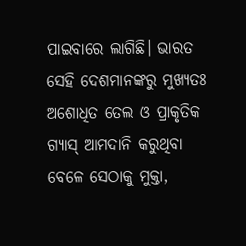ପାଇବାରେ ଲାଗିଛି। ଭାରତ ସେହି ଦେଶମାନଙ୍କରୁ ମୁଖ୍ୟତଃ ଅଶୋଧିତ ତେଲ ଓ ପ୍ରାକୃତିକ ଗ୍ୟାସ୍ ଆମଦାନି କରୁଥିବା ବେଳେ ସେଠାକୁ ମୁକ୍ତା,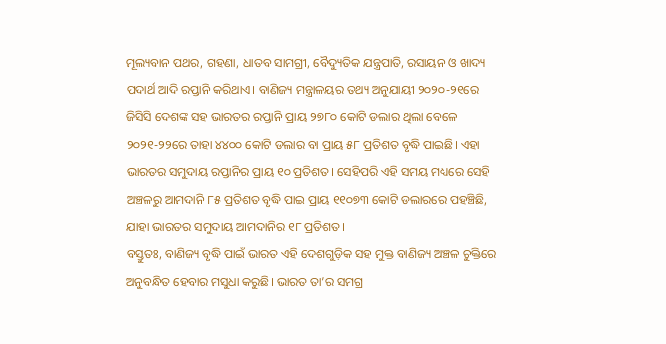ମୂଲ୍ୟବାନ ପଥର, ଗହଣା, ଧାତବ ସାମଗ୍ରୀ, ବୈଦ୍ୟୁତିକ ଯନ୍ତ୍ରପାତି, ରସାୟନ ଓ ଖାଦ୍ୟ ପଦାର୍ଥ ଆଦି ରପ୍ତାନି କରିଥାଏ। ବାଣିଜ୍ୟ ମନ୍ତ୍ରାଳୟର ତଥ୍ୟ ଅନୁଯାୟୀ ୨୦୨୦-୨୧ରେ ଜିସିସି ଦେଶଙ୍କ ସହ ଭାରତର ରପ୍ତାନି ପ୍ରାୟ ୨୭୮୦ କୋଟି ଡଲାର ଥିଲା ବେଳେ ୨୦୨୧-୨୨ରେ ତାହା ୪୪୦୦ କୋଟି ଡଲାର ବା ପ୍ରାୟ ୫୮ ପ୍ରତିଶତ ବୃଦ୍ଧି ପାଇଛି। ଏହା ଭାରତର ସମୁଦାୟ ରପ୍ତାନିର ପ୍ରାୟ ୧୦ ପ୍ରତିଶତ। ସେହିପରି ଏହି ସମୟ ମଧ୍ୟରେ ସେହି ଅଞ୍ଚଳରୁ ଆମଦାନି ୮୫ ପ୍ରତିଶତ ବୃଦ୍ଧି ପାଇ ପ୍ରାୟ ୧୧୦୭୩ କୋଟି ଡଲାରରେ ପହଞ୍ଚିଛି, ଯାହା ଭାରତର ସମୁଦାୟ ଆମଦାନିର ୧୮ ପ୍ରତିଶତ।
ବସ୍ତୁତଃ, ବାଣିଜ୍ୟ ବୃଦ୍ଧି ପାଇଁ ଭାରତ ଏହି ଦେଶଗୁଡ଼ିକ ସହ ମୁକ୍ତ ବାଣିଜ୍ୟ ଅଞ୍ଚଳ ଚୁକ୍ତିରେ ଅନୁବନ୍ଧିତ ହେବାର ମସୁଧା କରୁଛି। ଭାରତ ତା’ର ସମଗ୍ର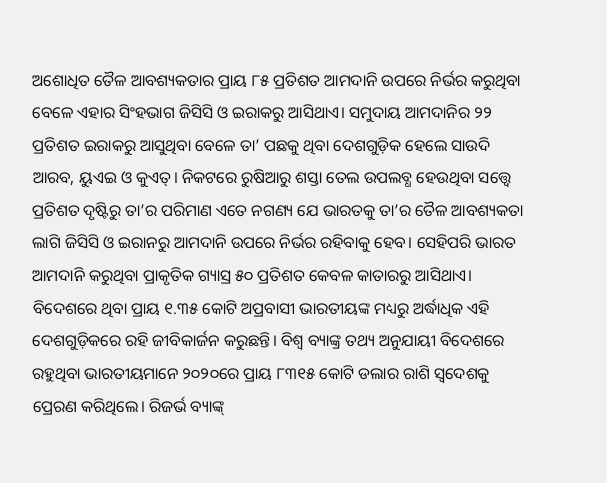ଅଶୋଧିତ ତୈଳ ଆବଶ୍ୟକତାର ପ୍ରାୟ ୮୫ ପ୍ରତିଶତ ଆମଦାନି ଉପରେ ନିର୍ଭର କରୁଥିବା ବେଳେ ଏହାର ସିଂହଭାଗ ଜିସିସି ଓ ଇରାକରୁ ଆସିଥାଏ। ସମୁଦାୟ ଆମଦାନିର ୨୨ ପ୍ରତିଶତ ଇରାକରୁ ଆସୁଥିବା ବେଳେ ତା’ ପଛକୁ ଥିବା ଦେଶଗୁଡ଼ିକ ହେଲେ ସାଉଦି ଆରବ, ୟୁଏଇ ଓ କୁଏତ୍। ନିକଟରେ ରୁଷିଆରୁ ଶସ୍ତା ତେଲ ଉପଲବ୍ଧ ହେଉଥିବା ସତ୍ତ୍ୱେ ପ୍ରତିଶତ ଦୃଷ୍ଟିରୁ ତା’ର ପରିମାଣ ଏତେ ନଗଣ୍ୟ ଯେ ଭାରତକୁ ତା’ର ତୈଳ ଆବଶ୍ୟକତା ଲାଗି ଜିସିସି ଓ ଇରାନରୁ ଆମଦାନି ଉପରେ ନିର୍ଭର ରହିବାକୁ ହେବ। ସେହିପରି ଭାରତ ଆମଦାନି କରୁଥିବା ପ୍ରାକୃତିକ ଗ୍ୟାସ୍ର ୫୦ ପ୍ରତିଶତ କେବଳ କାତାରରୁ ଆସିଥାଏ। ବିଦେଶରେ ଥିବା ପ୍ରାୟ ୧.୩୫ କୋଟି ଅପ୍ରବାସୀ ଭାରତୀୟଙ୍କ ମଧ୍ୟରୁ ଅର୍ଦ୍ଧାଧିକ ଏହି ଦେଶଗୁଡ଼ିକରେ ରହି ଜୀବିକାର୍ଜନ କରୁଛନ୍ତି। ବିଶ୍ୱ ବ୍ୟାଙ୍କ୍ର ତଥ୍ୟ ଅନୁଯାୟୀ ବିଦେଶରେ ରହୁଥିବା ଭାରତୀୟମାନେ ୨୦୨୦ରେ ପ୍ରାୟ ୮୩୧୫ କୋଟି ଡଲାର ରାଶି ସ୍ୱଦେଶକୁ ପ୍ରେରଣ କରିଥିଲେ। ରିଜର୍ଭ ବ୍ୟାଙ୍କ୍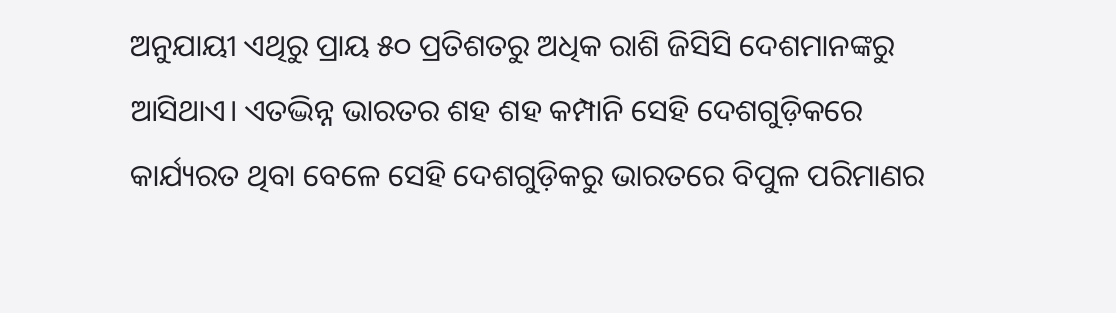ଅନୁଯାୟୀ ଏଥିରୁ ପ୍ରାୟ ୫୦ ପ୍ରତିଶତରୁ ଅଧିକ ରାଶି ଜିସିସି ଦେଶମାନଙ୍କରୁ ଆସିଥାଏ। ଏତଦ୍ଭିନ୍ନ ଭାରତର ଶହ ଶହ କମ୍ପାନି ସେହି ଦେଶଗୁଡ଼ିକରେ କାର୍ଯ୍ୟରତ ଥିବା ବେଳେ ସେହି ଦେଶଗୁଡ଼ିକରୁ ଭାରତରେ ବିପୁଳ ପରିମାଣର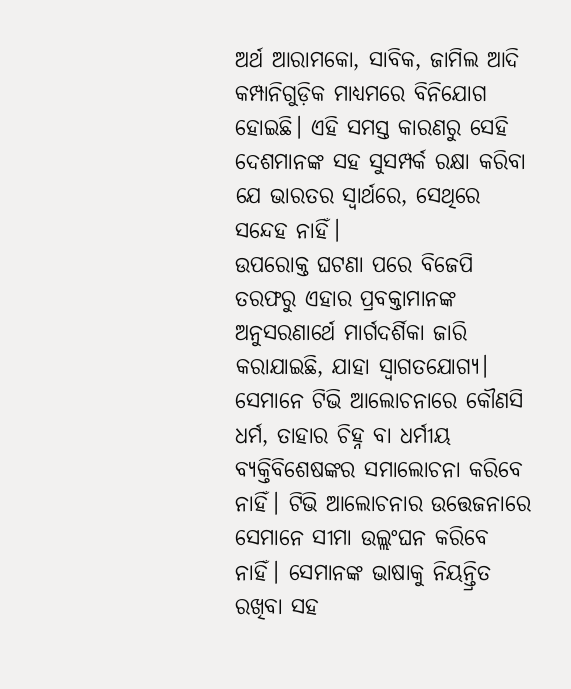ଅର୍ଥ ଆରାମକୋ, ସାବିକ, ଜାମିଲ ଆଦି କମ୍ପାନିଗୁଡ଼ିକ ମାଧ୍ୟମରେ ବିନିଯୋଗ ହୋଇଛି। ଏହି ସମସ୍ତ କାରଣରୁ ସେହି ଦେଶମାନଙ୍କ ସହ ସୁସମ୍ପର୍କ ରକ୍ଷା କରିବା ଯେ ଭାରତର ସ୍ୱାର୍ଥରେ, ସେଥିରେ ସନ୍ଦେହ ନାହିଁ।
ଉପରୋକ୍ତ ଘଟଣା ପରେ ବିଜେପି ତରଫରୁ ଏହାର ପ୍ରବକ୍ତାମାନଙ୍କ ଅନୁସରଣାର୍ଥେ ମାର୍ଗଦର୍ଶିକା ଜାରି କରାଯାଇଛି, ଯାହା ସ୍ୱାଗତଯୋଗ୍ୟ। ସେମାନେ ଟିଭି ଆଲୋଚନାରେ କୌଣସି ଧର୍ମ, ତାହାର ଚିହ୍ନ ବା ଧର୍ମୀୟ ବ୍ୟକ୍ତିବିଶେଷଙ୍କର ସମାଲୋଚନା କରିବେ ନାହିଁ। ଟିଭି ଆଲୋଚନାର ଉତ୍ତେଜନାରେ ସେମାନେ ସୀମା ଉଲ୍ଲଂଘନ କରିବେ ନାହିଁ। ସେମାନଙ୍କ ଭାଷାକୁ ନିୟନ୍ତ୍ରିତ ରଖିବା ସହ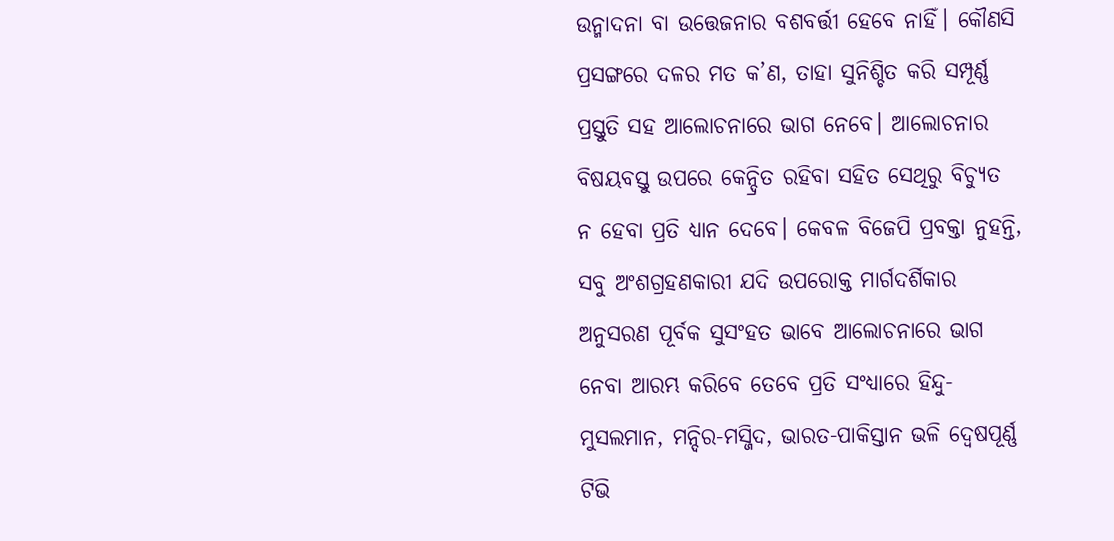ଉନ୍ମାଦନା ବା ଉତ୍ତେଜନାର ବଶବର୍ତ୍ତୀ ହେବେ ନାହିଁ। କୌଣସି ପ୍ରସଙ୍ଗରେ ଦଳର ମତ କ’ଣ, ତାହା ସୁନିଶ୍ଚିତ କରି ସମ୍ପୂର୍ଣ୍ଣ ପ୍ରସ୍ତୁତି ସହ ଆଲୋଚନାରେ ଭାଗ ନେବେ। ଆଲୋଚନାର ବିଷୟବସ୍ତୁ ଉପରେ କେନ୍ଦ୍ରିତ ରହିବା ସହିତ ସେଥିରୁ ବିଚ୍ୟୁତ ନ ହେବା ପ୍ରତି ଧ୍ୟାନ ଦେବେ। କେବଳ ବିଜେପି ପ୍ରବକ୍ତା ନୁହନ୍ତି, ସବୁ ଅଂଶଗ୍ରହଣକାରୀ ଯଦି ଉପରୋକ୍ତ ମାର୍ଗଦର୍ଶିକାର ଅନୁସରଣ ପୂର୍ବକ ସୁସଂହତ ଭାବେ ଆଲୋଚନାରେ ଭାଗ ନେବା ଆରମ୍ଭ କରିବେ ତେବେ ପ୍ରତି ସଂଧ୍ୟାରେ ହିନ୍ଦୁ-ମୁସଲମାନ, ମନ୍ଦିର-ମସ୍ଜିଦ, ଭାରତ-ପାକିସ୍ତାନ ଭଳି ଦ୍ୱେଷପୂର୍ଣ୍ଣ ଟିଭି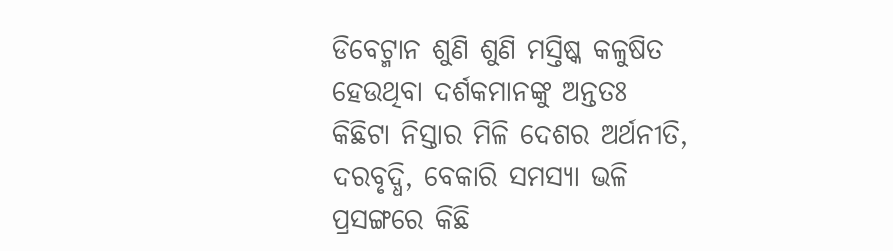ଡିବେଟ୍ମାନ ଶୁଣି ଶୁଣି ମସ୍ତିଷ୍କ କଳୁଷିତ ହେଉଥିବା ଦର୍ଶକମାନଙ୍କୁ ଅନ୍ତତଃ କିଛିଟା ନିସ୍ତାର ମିଳି ଦେଶର ଅର୍ଥନୀତି, ଦରବୃଦ୍ଧି, ବେକାରି ସମସ୍ୟା ଭଳି ପ୍ରସଙ୍ଗରେ କିଛି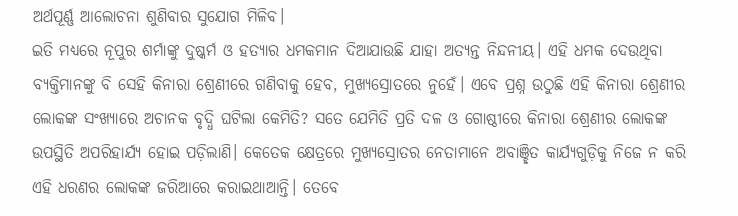ଅର୍ଥପୂର୍ଣ୍ଣ ଆଲୋଚନା ଶୁଣିବାର ସୁଯୋଗ ମିଳିବ।
ଇତି ମଧ୍ୟରେ ନୂପୁର ଶର୍ମାଙ୍କୁ ଦୁଷ୍କର୍ମ ଓ ହତ୍ୟାର ଧମକମାନ ଦିଆଯାଉଛି ଯାହା ଅତ୍ୟନ୍ତ ନିନ୍ଦନୀୟ। ଏହି ଧମକ ଦେଉଥିବା ବ୍ୟକ୍ତିମାନଙ୍କୁ ବି ସେହି କିନାରା ଶ୍ରେଣୀରେ ଗଣିବାକୁ ହେବ, ମୁଖ୍ୟସ୍ରୋତରେ ନୁହେଁ। ଏବେ ପ୍ରଶ୍ନ ଉଠୁଛି ଏହି କିନାରା ଶ୍ରେଣୀର ଲୋକଙ୍କ ସଂଖ୍ୟାରେ ଅଚାନକ ବୃଦ୍ଧି ଘଟିଲା କେମିତି? ସତେ ଯେମିତି ପ୍ରତି ଦଳ ଓ ଗୋଷ୍ଠୀରେ କିନାରା ଶ୍ରେଣୀର ଲୋକଙ୍କ ଉପସ୍ଥିତି ଅପରିହାର୍ଯ୍ୟ ହୋଇ ପଡ଼ିଲାଣି। କେତେକ କ୍ଷେତ୍ରରେ ମୁଖ୍ୟସ୍ରୋତର ନେତାମାନେ ଅବାଞ୍ଛିତ କାର୍ଯ୍ୟଗୁଡ଼ିକୁ ନିଜେ ନ କରି ଏହି ଧରଣର ଲୋକଙ୍କ ଜରିଆରେ କରାଇଥାଆନ୍ତି। ତେବେ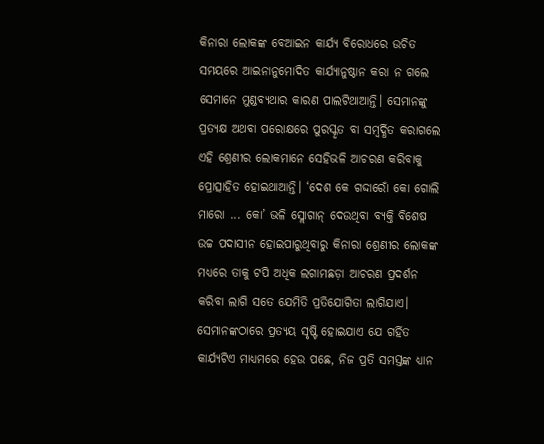କିନାରା ଲୋକଙ୍କ ବେଆଇନ କାର୍ଯ୍ୟ ବିରୋଧରେ ଉଚିତ ସମୟରେ ଆଇନାନୁମୋଦିତ କାର୍ଯ୍ୟାନୁଷ୍ଠାନ କରା ନ ଗଲେ ସେମାନେ ମୁଣ୍ଡବ୍ୟଥାର କାରଣ ପାଲଟିଥାଆନ୍ତି। ସେମାନଙ୍କୁ ପ୍ରତ୍ୟକ୍ଷ ଅଥବା ପରୋକ୍ଷରେ ପୁରସ୍କୃତ ବା ସମ୍ବର୍ଦ୍ଧିତ କରାଗଲେ ଏହି ଶ୍ରେଣୀର ଲୋକମାନେ ସେହିଭଳି ଆଚରଣ କରିବାକୁ ପ୍ରୋତ୍ସାହିତ ହୋଇଥାଆନ୍ତି। ‘ଦେଶ କେ ଗଦ୍ଦାରୋଁ କୋ ଗୋଲି ମାରୋ ... କୋ’ ଭଳି ସ୍ଲୋଗାନ୍ ଦେଉଥିବା ବ୍ୟକ୍ତି ବିଶେଷ ଉଚ୍ଚ ପଦାସୀନ ହୋଇପାରୁଥିବାରୁ କିନାରା ଶ୍ରେଣୀର ଲୋକଙ୍କ ମଧ୍ୟରେ ତାକୁ ଟପି ଅଧିକ ଲଗାମଛଡ଼ା ଆଚରଣ ପ୍ରଦର୍ଶନ କରିବା ଲାଗି ସତେ ଯେମିତି ପ୍ରତିଯୋଗିତା ଲାଗିଯାଏ।
ସେମାନଙ୍କଠାରେ ପ୍ରତ୍ୟୟ ସୃଷ୍ଟି ହୋଇଯାଏ ଯେ ଗର୍ହିତ କାର୍ଯ୍ୟଟିଏ ମାଧ୍ୟମରେ ହେଉ ପଛେ, ନିଜ ପ୍ରତି ସମସ୍ତଙ୍କ ଧ୍ୟାନ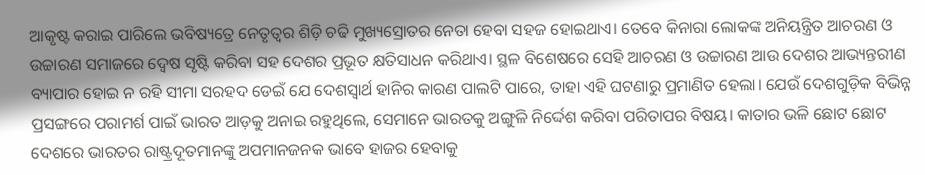ଆକୃଷ୍ଟ କରାଇ ପାରିଲେ ଭବିଷ୍ୟତ୍ରେ ନେତୃତ୍ୱର ଶିଡ଼ି ଚଢି ମୁଖ୍ୟସ୍ରୋତର ନେତା ହେବା ସହଜ ହୋଇଥାଏ। ତେବେ କିନାରା ଲୋକଙ୍କ ଅନିୟନ୍ତ୍ରିତ ଆଚରଣ ଓ ଉଚ୍ଚାରଣ ସମାଜରେ ଦ୍ୱେଷ ସୃଷ୍ଟି କରିବା ସହ ଦେଶର ପ୍ରଭୂତ କ୍ଷତିସାଧନ କରିଥାଏ। ସ୍ଥଳ ବିଶେଷରେ ସେହି ଆଚରଣ ଓ ଉଚ୍ଚାରଣ ଆଉ ଦେଶର ଆଭ୍ୟନ୍ତରୀଣ ବ୍ୟାପାର ହୋଇ ନ ରହି ସୀମା ସରହଦ ଡେଇଁ ଯେ ଦେଶସ୍ୱାର୍ଥ ହାନିର କାରଣ ପାଲଟି ପାରେ, ତାହା ଏହି ଘଟଣାରୁ ପ୍ରମାଣିତ ହେଲା। ଯେଉଁ ଦେଶଗୁଡ଼ିକ ବିଭିନ୍ନ ପ୍ରସଙ୍ଗରେ ପରାମର୍ଶ ପାଇଁ ଭାରତ ଆଡ଼କୁ ଅନାଇ ରହୁଥିଲେ, ସେମାନେ ଭାରତକୁ ଅଙ୍ଗୁଳି ନିର୍ଦ୍ଦେଶ କରିବା ପରିତାପର ବିଷୟ। କାତାର ଭଳି ଛୋଟ ଛୋଟ ଦେଶରେ ଭାରତର ରାଷ୍ଟ୍ରଦୂତମାନଙ୍କୁ ଅପମାନଜନକ ଭାବେ ହାଜର ହେବାକୁ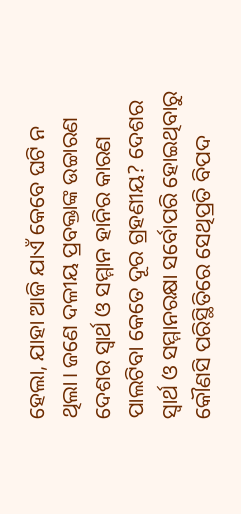ହେଲା, ଯାହା ଆଜି ଯାଏଁ କେବେ ଘଟି ନ ଥିଲା। ଜଣେ ଦଳୀୟ ପ୍ରବକ୍ତାଙ୍କ ଉଚ୍ଚାରଣ ଦେଶର ସ୍ୱାର୍ଥ ଓ ସମ୍ମାନ ହାନିର କାରଣ ପାଲଟିବା କେତେ ଦୂର ଗ୍ରହଣୀୟ? ଦେଶର ସ୍ୱାର୍ଥ ଓ ସମ୍ମାନରକ୍ଷା ସର୍ବୋପରି ହୋଇଥିବାରୁ କୌଣସି ପରିସ୍ଥିତିରେ ସେଥିପ୍ରତି ବିପଦ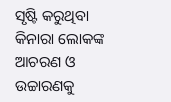ସୃଷ୍ଟି କରୁଥିବା କିନାରା ଲୋକଙ୍କ ଆଚରଣ ଓ ଉଚ୍ଚାରଣକୁ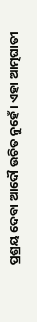ପ୍ରଶ୍ରୟ ଦେବା ଆଦୌ ଉଚିତ ନୁହେଁ। ଏହା ଆତ୍ମଘାତୀ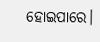ହୋଇପାରେ।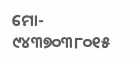ମୋ- ୯୪୩୭୦୩୮୦୧୫